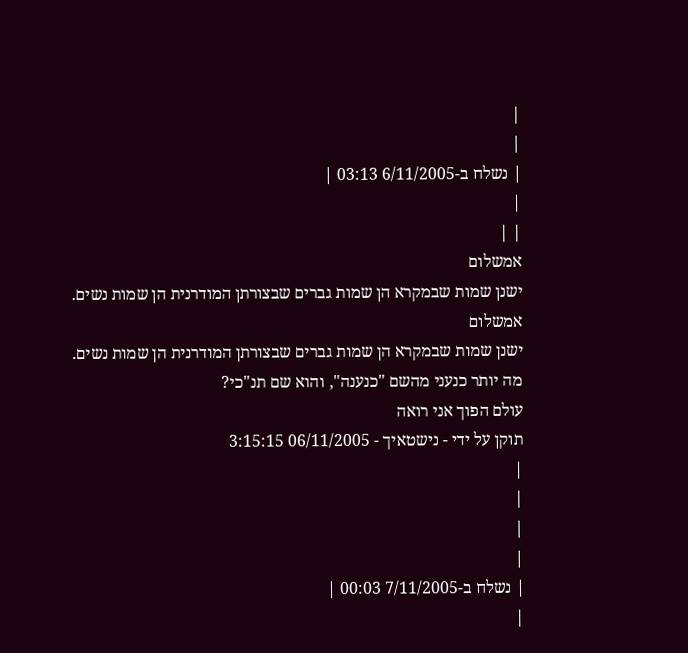|
|
| נשלח ב-6/11/2005 03:13 |
|
| |
אמשלום
ישנן שמות שבמקרא הן שמות גברים שבצורתן המודרנית הן שמות נשים.
אמשלום
ישנן שמות שבמקרא הן שמות גברים שבצורתן המודרנית הן שמות נשים.
מה יותר כנעני מהשם "כנענה", והוא שם תנ"כי?
עולם הפוך אני רואה
תוקן על ידי - נישטאיך - 06/11/2005 3:15:15
|
|
|
|
| נשלח ב-7/11/2005 00:03 |
|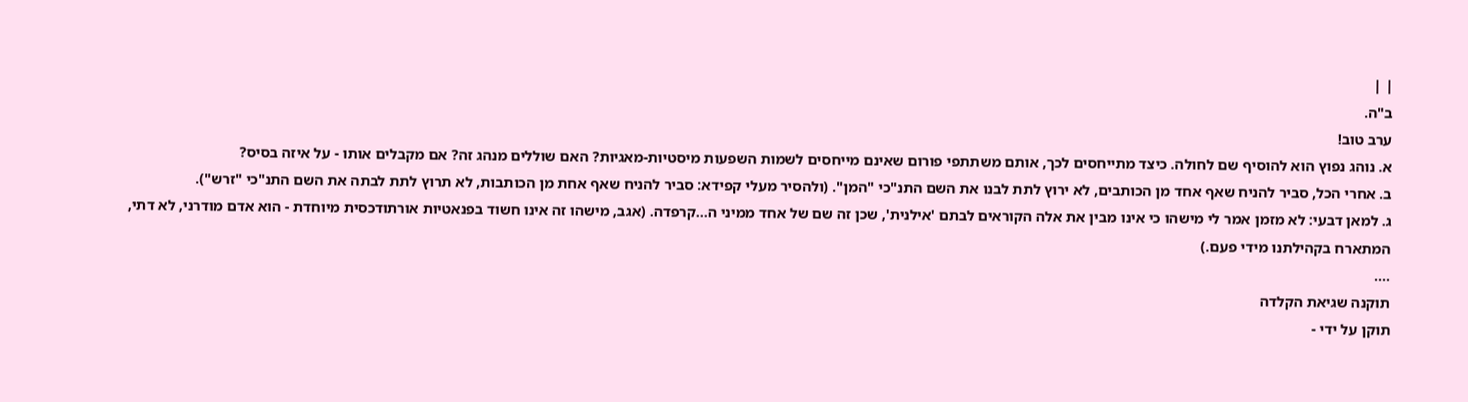| |
ב"ה.
ערב טוב!
א. נוהג נפוץ הוא להוסיף שם לחולה. כיצד מתייחסים לכך, אותם משתתפי פורום שאינם מייחסים לשמות השפעות מיסטיות-מאגיות? האם שוללים מנהג זה? אם מקבלים אותו - על איזה בסיס?
ב. אחרי הכל, סביר להניח שאף אחד מן הכותבים, לא ירוץ לתת לבנו את השם התנ"כי "המן". (ולהסיר מעלי קפידא: סביר להניח שאף אחת מן הכותבות, לא תרוץ לתת לבתה את השם התנ"כי "זרש").
ג. למאן דבעי: לא מזמן אמר לי מישהו כי אינו מבין את אלה הקוראים לבתם 'אילנית', שכן זה שם של אחד ממיני ה...קרפדה. (אגב, מישהו זה אינו חשוד בפנאטיות אורתודכסית מיוחדת - הוא אדם מודרני, לא דתי, המתארח בקהילתנו מידי פעם.)
....
תוקנה שגיאת הקלדה
תוקן על ידי -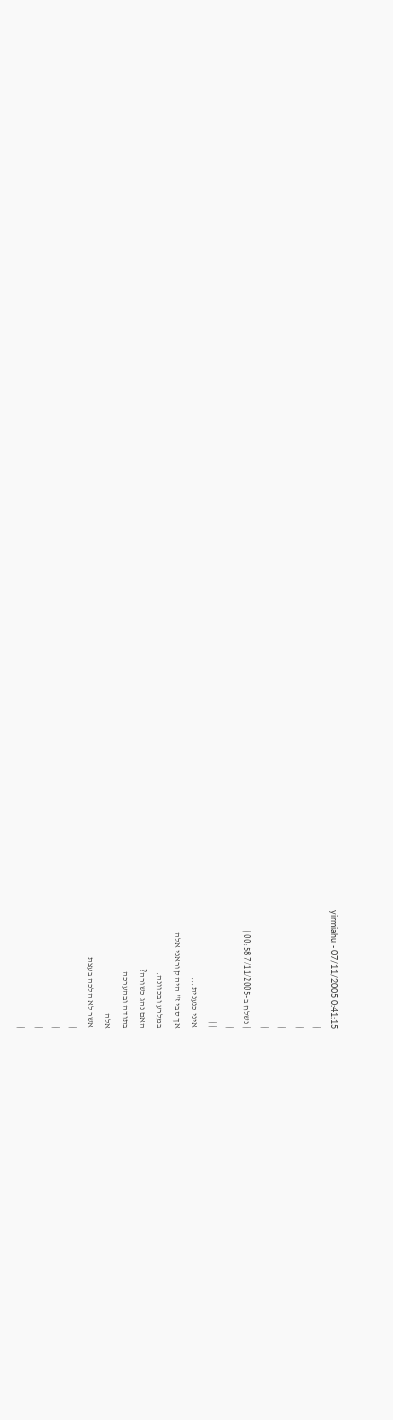yirmiahu - 07/11/2005 0:41:15
|
|
|
|
| נשלח ב-7/11/2005 00:58 |
|
| |
איני כנענית...
אך סבי ז" היה קוראני אלה
במלרע ובכוונה.
האם נהג כשורה?
בתודה ובהערכה
אלה
אשר לא הלכה בעצת
|
|
|
|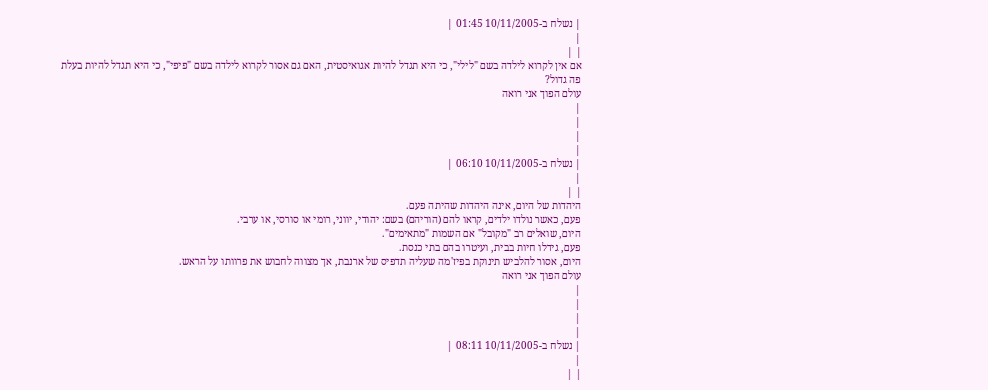| נשלח ב-10/11/2005 01:45 |
|
| |
אם אין לקרוא לילדה בשם "לילי", כי היא תגדל להיות אגואיסטית, האם גם אסור לקרוא לילדה בשם "פיפי", כי היא תגדל להיות בעלת פה גדול?
עולם הפוך אני רואה
|
|
|
|
| נשלח ב-10/11/2005 06:10 |
|
| |
היהדות של היום, אינה היהדות שהיתה פעם.
פעם, כאשר נולדו ילדים, קראו להם (הוריהם) בשם: יהודי, יווני, רומי או סורסי, או ערבי.
היום, שואלים רב "מקובל" אם השמות "מתאימים".
פעם, גידלו חיות בבית, ועיטרו בהם בתי כנסת.
היום, אסור להלביש תינוקת בפיז'מה שעליה תדפיס של ארנבת, אך מצווה לחבוש את פרוותו על הראש.
עולם הפוך אני רואה
|
|
|
|
| נשלח ב-10/11/2005 08:11 |
|
| |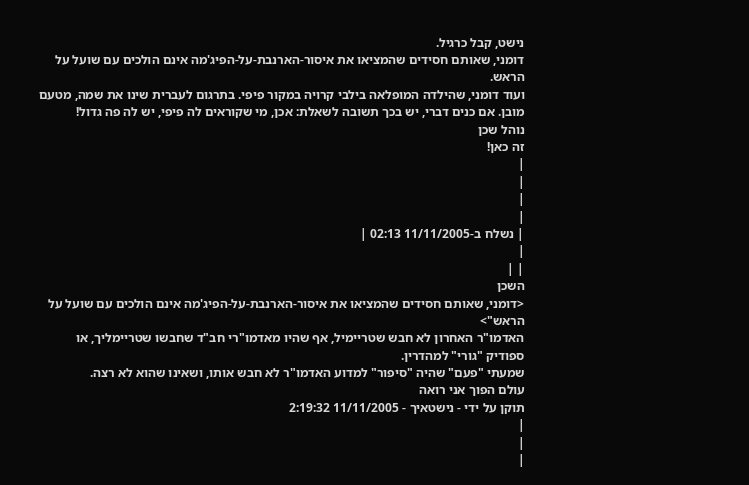נישט, קבל כרגיל.
דומני, שאותם חסידים שהמציאו את איסור-הארנבת-על-הפיג'מה אינם הולכים עם שועל על הראש.
ועוד דומני, שהילדה המופלאה בילבי קרויה במקור פיפי. בתרגום לעברית שינו את שמה, מטעם מובן. אם כנים דברי, יש בכך תשובה לשאלת: אכן, מי שקוראים לה פיפי, יש לה פה גדול!
נוהל שכן
זה כאן!
|
|
|
|
| נשלח ב-11/11/2005 02:13 |
|
| |
השכן
<דומני, שאותם חסידים שהמציאו את איסור-הארנבת-על-הפיג'מה אינם הולכים עם שועל על הראש">
האדמו"ר האחרון לא חבש שטריימיל, אף שהיו מאדמו"רי חב"ד שחבשו שטריימליך, או ספודיק "גורי" למהדרין.
שמעתי "פעם" שהיה "סיפור" למדוע האדמו"ר לא חבש אותו, ושאינו שהוא לא רצה.
עולם הפוך אני רואה
תוקן על ידי - נישטאיך - 11/11/2005 2:19:32
|
|
|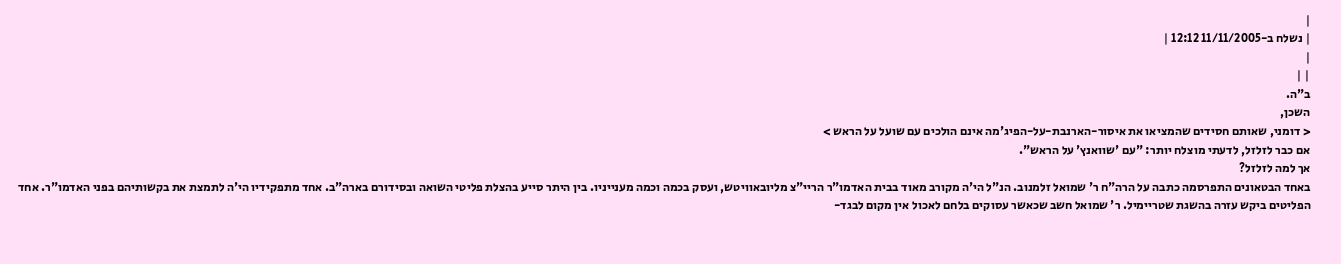|
| נשלח ב-11/11/2005 12:12 |
|
| |
ב"ה.
השכן,
< דומני, שאותם חסידים שהמציאו את איסור-הארנבת-על-הפיג'מה אינם הולכים עם שועל על הראש >
אם כבר לזלזל, לדעתי מוצלח יותר: "עם 'שוואנץ' על הראש".
אך למה לזלזל?
באחד הבטאונים התפרסמה כתבה על הרה"ח ר' שמואל זלמנוב. הנ"ל הי'ה מקורב מאוד בבית האדמו"ר הריי"צ מליובאוויטש, ועסק בכמה וכמה מענייניו. בין היתר סייע בהצלת פליטי השואה ובסידורם בארה"ב. אחד מתפקידיו הי'ה לתמצת את בקשותיהם בפני האדמו"ר. אחד הפליטים ביקש עזרה בהשגת שטריימיל. ר' שמואל חשב שכאשר עסוקים בלחם לאכול אין מקום לבגד-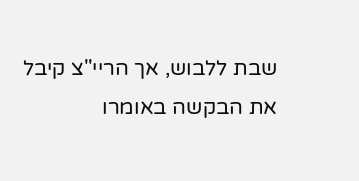שבת ללבוש, אך הריי"צ קיבל את הבקשה באומרו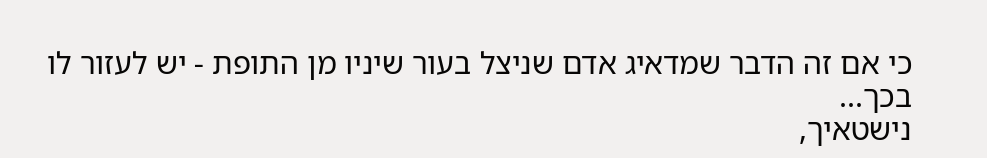כי אם זה הדבר שמדאיג אדם שניצל בעור שיניו מן התופת - יש לעזור לו בכך...
נישטאיך,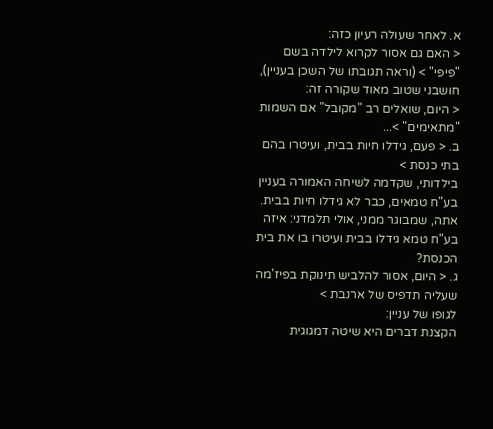א. לאחר שעולה רעיון כזה:
< האם גם אסור לקרוא לילדה בשם "פיפי" > (וראה תגובתו של השכן בעניין),
חושבני שטוב מאוד שקורה זה:
< היום, שואלים רב "מקובל" אם השמות "מתאימים" >...
ב. < פעם, גידלו חיות בבית, ועיטרו בהם בתי כנסת >
בילדותי, שקדמה לשיחה האמורה בעניין בע"ח טמאים, כבר לא גידלו חיות בבית. אתה, שמבוגר ממני, אולי תלמדני: איזה בע"ח טמא גידלו בבית ועיטרו בו את בית הכנסת?
ג. < היום, אסור להלביש תינוקת בפיז'מה שעליה תדפיס של ארנבת >
לגופו של עניין:
הקצנת דברים היא שיטה דמגוגית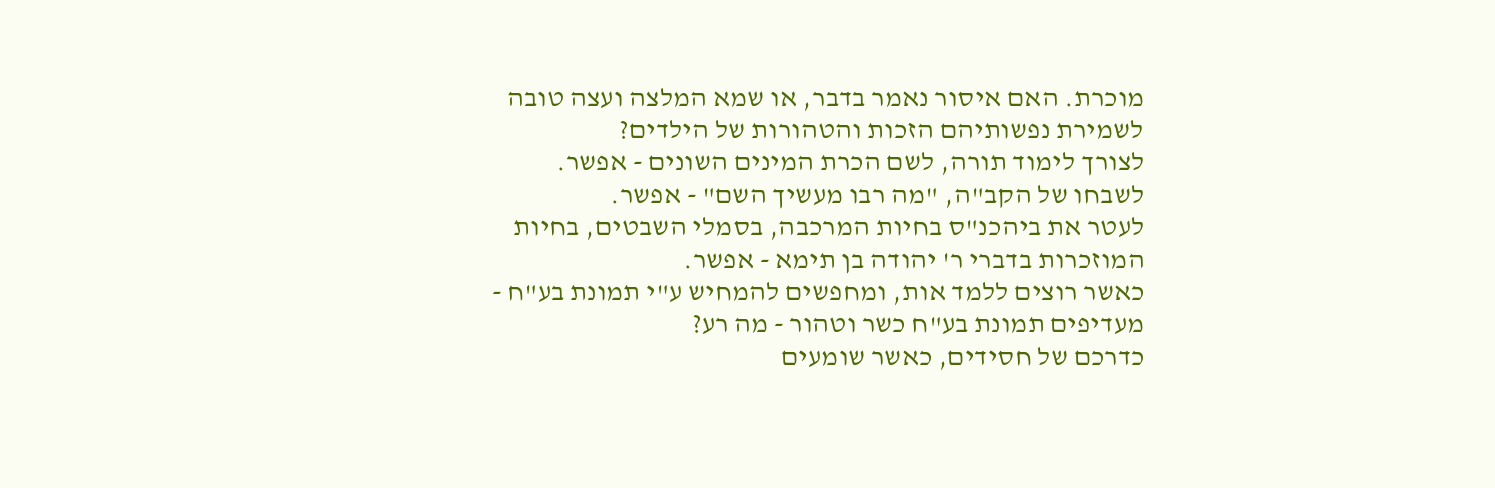מוכרת. האם איסור נאמר בדבר, או שמא המלצה ועצה טובה לשמירת נפשותיהם הזכות והטהורות של הילדים?
לצורך לימוד תורה, לשם הכרת המינים השונים - אפשר.
לשבחו של הקב"ה, "מה רבו מעשיך השם" - אפשר.
לעטר את ביהכנ"ס בחיות המרכבה, בסמלי השבטים, בחיות המוזכרות בדברי ר' יהודה בן תימא - אפשר.
כאשר רוצים ללמד אות, ומחפשים להמחיש ע"י תמונת בע"ח - מעדיפים תמונת בע"ח כשר וטהור - מה רע?
כדרכם של חסידים, כאשר שומעים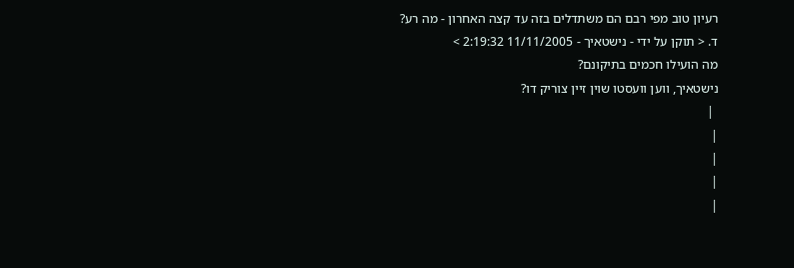רעיון טוב מפי רבם הם משתדלים בזה עד קצה האחרון - מה רע?
ד. < תוקן על ידי - נישטאיך - 11/11/2005 2:19:32 >
מה הועילו חכמים בתיקונם?
נישטאיך, ווען וועסטו שוין זיין צוריק דו?
 |
|
|
|
|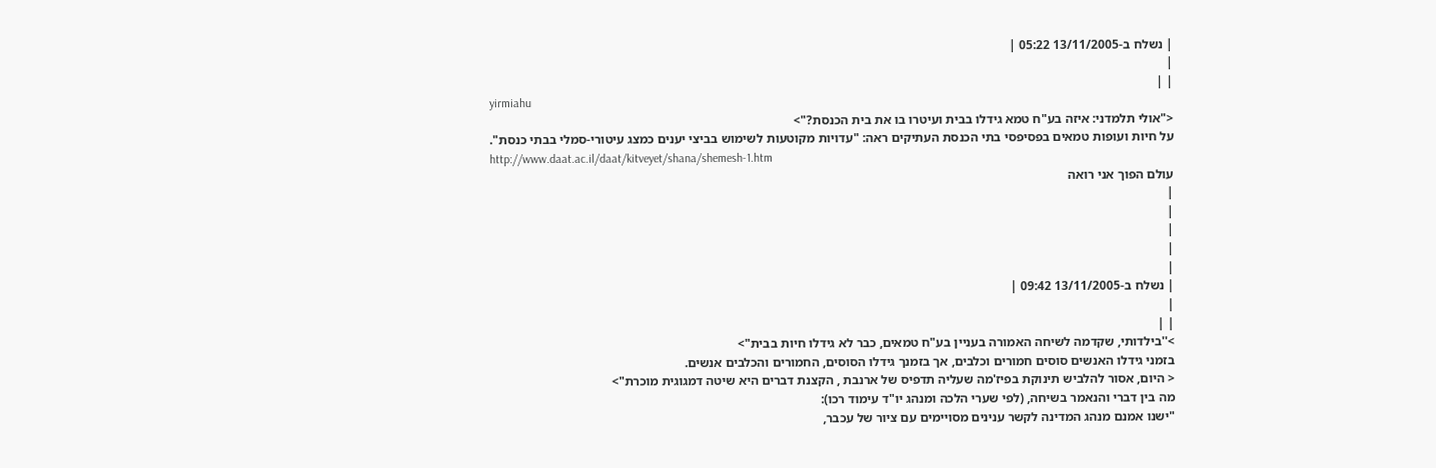| נשלח ב-13/11/2005 05:22 |
|
| |
yirmiahu
<"אולי תלמדני: איזה בע"ח טמא גידלו בבית ועיטרו בו את בית הכנסת?">
על חיות ועופות טמאים בפסיפסי בתי הכנסת העתיקים ראה: "עדויות מקוטעות לשימוש בביצי יענים כמצג עיטורי-סמלי בבתי כנסת".
http://www.daat.ac.il/daat/kitveyet/shana/shemesh-1.htm
עולם הפוך אני רואה
|
|
|
|
|
| נשלח ב-13/11/2005 09:42 |
|
| |
>''בילדותי, שקדמה לשיחה האמורה בעניין בע"ח טמאים, כבר לא גידלו חיות בבית">
בזמני גידלו האנשים סוסים חמורים וכלבים, אך בזמנך גידלו הסוסים, החמורים והכלבים אנשים.
< היום, אסור להלביש תינוקת בפיז'מה שעליה תדפיס של ארנבת , הקצנת דברים היא שיטה דמגוגית מוכרת">
מה בין דברי והנאמר בשיחה, (לפי שערי הלכה ומנהג יו"ד עימוד רכו):
"ישנו אמנם מנהג המדינה לקשר ענינים מסויימים עם ציור של עכבר,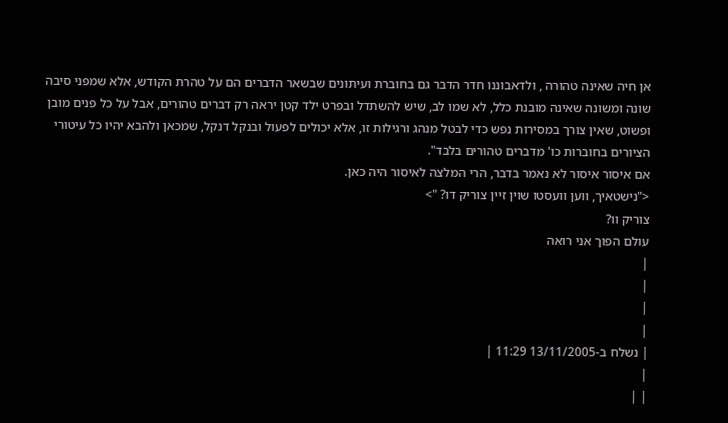אן חיה שאינה טהורה , ולדאבוננו חדר הדבר גם בחוברת ועיתונים שבשאר הדברים הם על טהרת הקודש, אלא שמפני סיבה שונה ומשונה שאינה מובנת כלל, לא שמו לב, שיש להשתדל ובפרט ילד קטן יראה רק דברים טהורים, אבל על כל פנים מובן ופשוט, שאין צורך במסירות נפש כדי לבטל מנהג ורגילות זו, אלא יכולים לפעול ובנקל דנקל, שמכאן ולהבא יהיו כל עיטורי הציורים בחוברות כו' מדברים טהורים בלבד".
אם איסור איסור לא נאמר בדבר, הרי המלצה לאיסור היה כאן.
<"נישטאיך, ווען וועסטו שוין זיין צוריק דו? ">
צוריק וו?
עולם הפוך אני רואה
|
|
|
|
| נשלח ב-13/11/2005 11:29 |
|
| |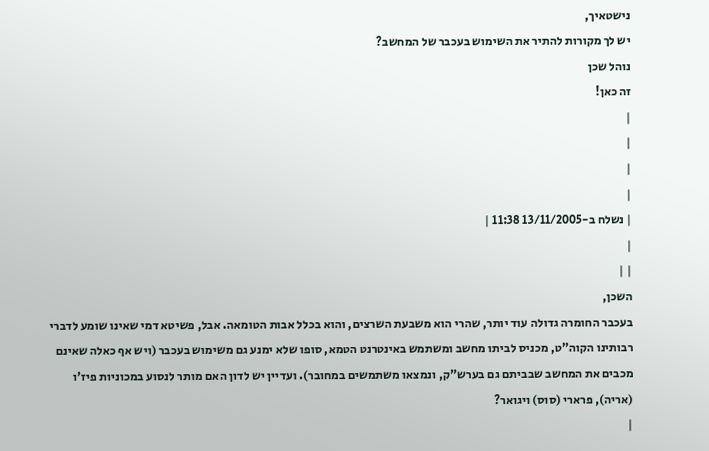נישטאיך,
יש לך מקורות להתיר את השימוש בעכבר של המחשב?
נוהל שכן
זה כאן!
|
|
|
|
| נשלח ב-13/11/2005 11:38 |
|
| |
השכן,
בעכבר החומרה גדולה עוד יותר, שהרי הוא משבעת השרצים, והוא בכלל אבות הטומאה. אבל, פשיטא דמי שאינו שומע לדברי רבותינו הקוה"ט, מכניס לביתו מחשב ומשתמש באינטרנט הטמא, סופו שלא ימנע גם משימוש בעכבר (ויש אף כאלה שאינם מכבים את המחשב שבביתם גם בערש"ק, ונמצאו משתמשים במחובר). ועדיין יש לדון האם מותר לנסוע במכוניות פיז'ו (אריה), פרארי (סוס) ויגואר?
|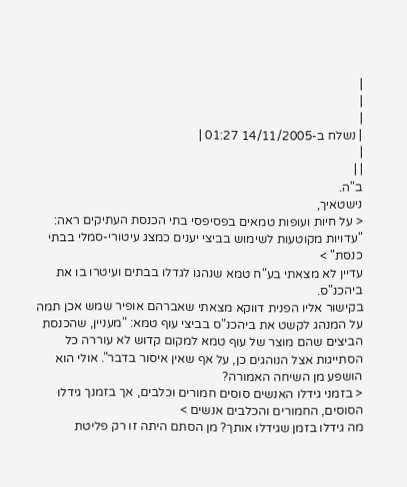|
|
|
| נשלח ב-14/11/2005 01:27 |
|
| |
ב"ה.
נישטאיך,
< על חיות ועופות טמאים בפסיפסי בתי הכנסת העתיקים ראה: "עדויות מקוטעות לשימוש בביצי יענים כמצג עיטורי-סמלי בבתי כנסת" >
עדיין לא מצאתי בע"ח טמא שנהגו לגדלו בבתים ועיטרו בו את ביהכנ"ס.
בקישור אליו הפנית דווקא מצאתי שאברהם אופיר שמש אכן תמה על המנהג לקשט את ביהכנ"ס בביצי עוף טמא: "מעניין, שהכנסת הביצים שהם מוצר של עוף טמא למקום קדוש לא עוררה כל הסתייגות אצל הנוהגים כן, על אף שאין איסור בדבר". אולי הוא הושפע מן השיחה האמורה?
< בזמני גידלו האנשים סוסים חמורים וכלבים, אך בזמנך גידלו הסוסים, החמורים והכלבים אנשים >
מה גידלו בזמן שגידלו אותך? מן הסתם היתה זו רק פליטת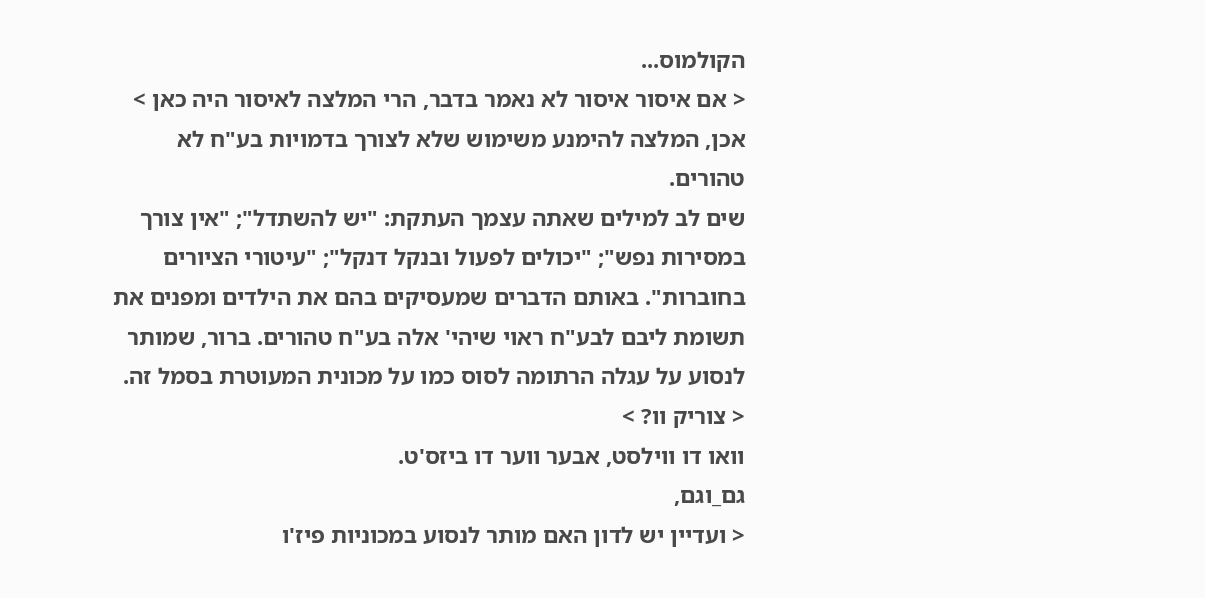הקולמוס...
< אם איסור איסור לא נאמר בדבר, הרי המלצה לאיסור היה כאן >
אכן, המלצה להימנע משימוש שלא לצורך בדמויות בע"ח לא טהורים.
שים לב למילים שאתה עצמך העתקת: "יש להשתדל"; "אין צורך במסירות נפש"; "יכולים לפעול ובנקל דנקל"; "עיטורי הציורים בחוברות". באותם הדברים שמעסיקים בהם את הילדים ומפנים את תשומת ליבם לבע"ח ראוי שיהי' אלה בע"ח טהורים. ברור, שמותר לנסוע על עגלה הרתומה לסוס כמו על מכונית המעוטרת בסמל זה.
< צוריק וו? >
וואו דו ווילסט, אבער ווער דו ביזס'ט.
גם_וגם,
< ועדיין יש לדון האם מותר לנסוע במכוניות פיז'ו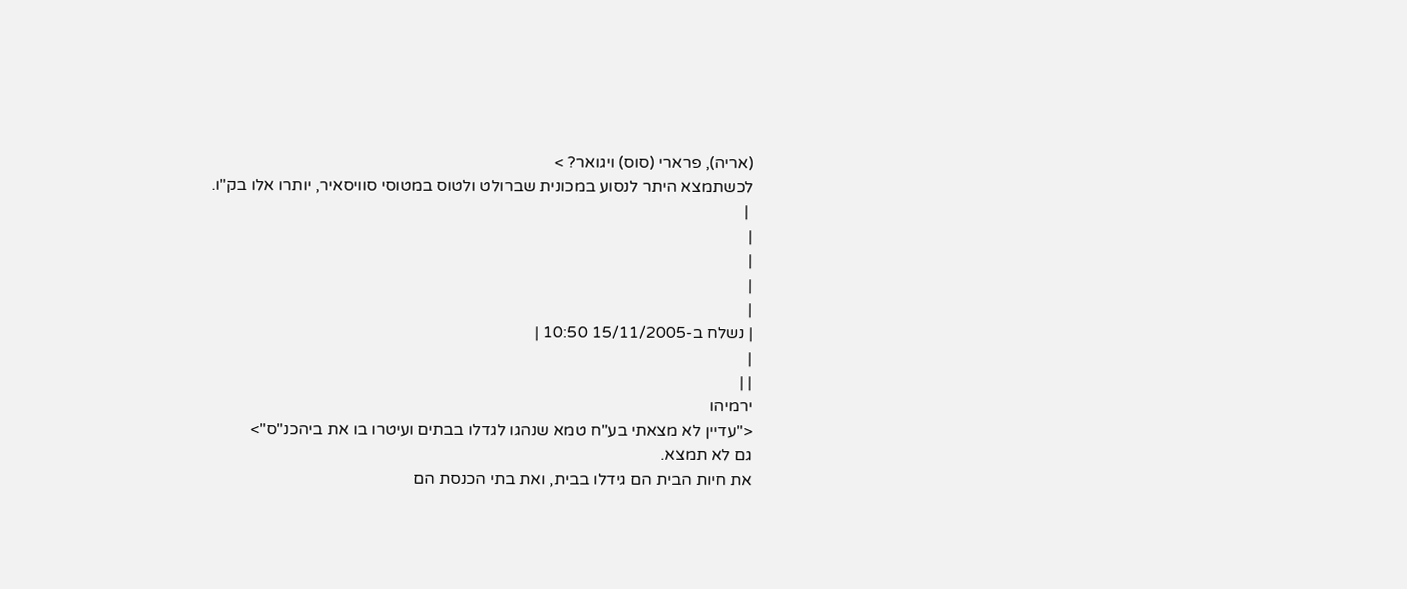(אריה), פרארי (סוס) ויגואר? >
לכשתמצא היתר לנסוע במכונית שברולט ולטוס במטוסי סוויסאיר, יותרו אלו בק"ו.
 |
|
|
|
|
| נשלח ב-15/11/2005 10:50 |
|
| |
ירמיהו
<"עדיין לא מצאתי בע"ח טמא שנהגו לגדלו בבתים ועיטרו בו את ביהכנ"ס">
גם לא תמצא.
את חיות הבית הם גידלו בבית, ואת בתי הכנסת הם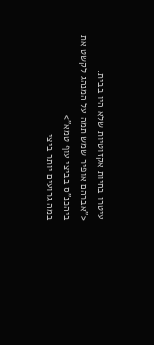עיטרו בחיות אקזוטיות שלא היו בבית.
<"אברהם אופיר שמש תמה על המנהג לקשט את ביהכנ"ס בביצי עוף טמא">
במה גרועים יותר ביצי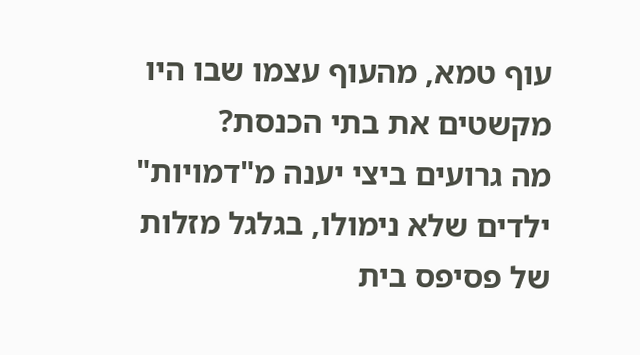עוף טמא, מהעוף עצמו שבו היו מקשטים את בתי הכנסת?
מה גרועים ביצי יענה מ"דמויות" ילדים שלא נימולו, בגלגל מזלות של פסיפס בית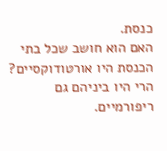כנסת.
האם הוא חושב שכל בתי הכנסת היו אורטודוקסיים?
הרי היו ביניהם גם ריפורמיים.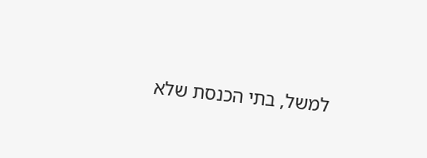למשל, בתי הכנסת שלא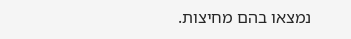נמצאו בהם מחיצות.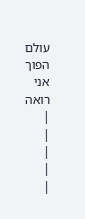עולם הפוך אני רואה
|
|
|
|
|